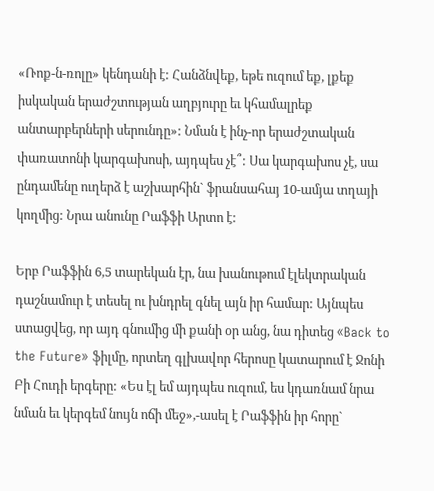«Ռոք-ն-ռոլը» կենդանի է: Հանձնվեք, եթե ուզում եք, լքեք իսկական երաժշտության աղբյուրը եւ կհամալրեք անտարբերների սերունդը»: Նման է ինչ-որ երաժշտական փառատոնի կարգախոսի, այդպես չէ՞: Սա կարգախոս չէ, սա ընդամենը ուղերձ է աշխարհին` ֆրանսահայ 10-ամյա տղայի կողմից: Նրա անունը Րաֆֆի Արտո է:

Երբ Րաֆֆին 6,5 տարեկան էր, նա խանութում էլեկտրական դաշնամուր է տեսել ու խնդրել գնել այն իր համար: Այնպես ստացվեց, որ այդ գնումից մի քանի օր անց, նա դիտեց «Back to the Future» ֆիլմը, որտեղ գլխավոր հերոսը կատարում է Ջոնի Բի Հուդի երգերը: «Ես էլ եմ այդպես ուզում, ես կդառնամ նրա նման եւ կերգեմ նույն ոճի մեջ»,-ասել է Րաֆֆին իր հորը`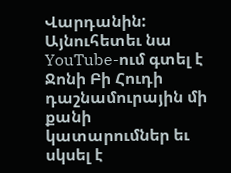Վարդանին: Այնուհետեւ նա YouTube-ում գտել է Ջոնի Բի Հուդի դաշնամուրային մի քանի կատարումներ եւ սկսել է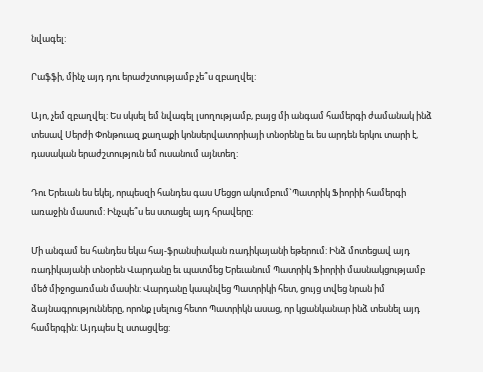նվագել:

Րաֆֆի, մինչ այդ դու երաժշտությամբ չե՞ս զբաղվել:

Այո, չեմ զբաղվել: Ես սկսել եմ նվագել լսողությամբ, բայց մի անգամ համերգի ժամանակ ինձ տեսավ Սերժի Փոնթուազ քաղաքի կոնսերվատորիայի տնօրենը եւ ես արդեն երկու տարի է, դասական երաժշտություն եմ ուսանում այնտեղ:

Դու Երեւան ես եկել, որպեսզի հանդես գաս Մեցցո ակումբում`Պատրիկ Ֆիորիի համերգի առաջին մասում: Ինչպե՞ս ես ստացել այդ հրավերը:

Մի անգամ ես հանդես եկա հայ-ֆրանսիական ռադիկայանի եթերում: Ինձ մոտեցավ այդ ռադիկայանի տնօրեն Վարդանը եւ պատմեց Երեւանում Պատրիկ Ֆիորիի մասնակցությամբ մեծ միջոցառման մասին: Վարդանը կապնվեց Պատրիկի հետ, ցույց տվեց նրան իմ ձայնագրությունները, որոնք լսելուց հետո Պատրիկն ասաց, որ կցանկանար ինձ տեսնել այդ համերգին: Այդպես էլ ստացվեց: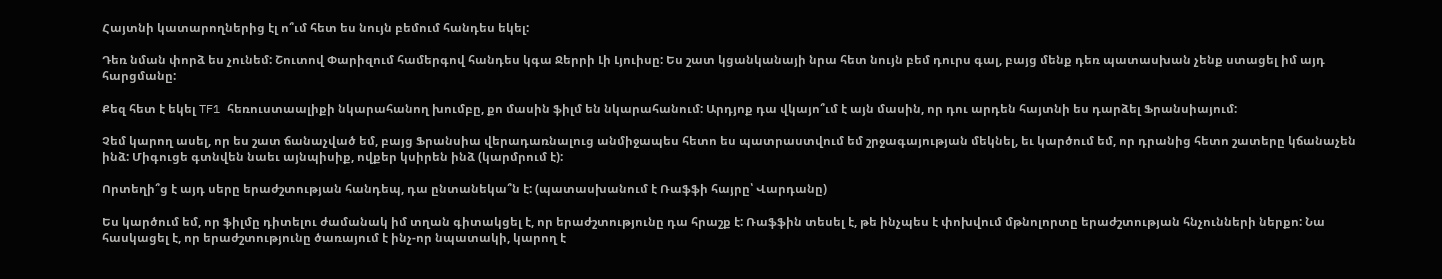Հայտնի կատարողներից էլ ո՞ւմ հետ ես նույն բեմում հանդես եկել:

Դեռ նման փորձ ես չունեմ: Շուտով Փարիզում համերգով հանդես կգա Ջերրի Լի Լյուիսը: Ես շատ կցանկանայի նրա հետ նույն բեմ դուրս գալ, բայց մենք դեռ պատասխան չենք ստացել իմ այդ հարցմանը:

Քեզ հետ է եկել TF1 հեռուստաալիքի նկարահանող խումբը, քո մասին ֆիլմ են նկարահանում: Արդյոք դա վկայո՞ւմ է այն մասին, որ դու արդեն հայտնի ես դարձել Ֆրանսիայում:

Չեմ կարող ասել, որ ես շատ ճանաչված եմ, բայց Ֆրանսիա վերադառնալուց անմիջապես հետո ես պատրաստվում եմ շրջագայության մեկնել, եւ կարծում եմ, որ դրանից հետո շատերը կճանաչեն ինձ: Միգուցե գտնվեն նաեւ այնպիսիք, ովքեր կսիրեն ինձ (կարմրում է):

Որտեղի՞ց է այդ սերը երաժշտության հանդեպ, դա ընտանեկա՞ն է: (պատասխանում է Ռաֆֆի հայրը՝ Վարդանը)

Ես կարծում եմ, որ ֆիլմը դիտելու ժամանակ իմ տղան գիտակցել է, որ երաժշտությունը դա հրաշք է: Ռաֆֆին տեսել է, թե ինչպես է փոխվում մթնոլորտը երաժշտության հնչունների ներքո: Նա հասկացել է, որ երաժշտությունը ծառայում է ինչ-որ նպատակի, կարող է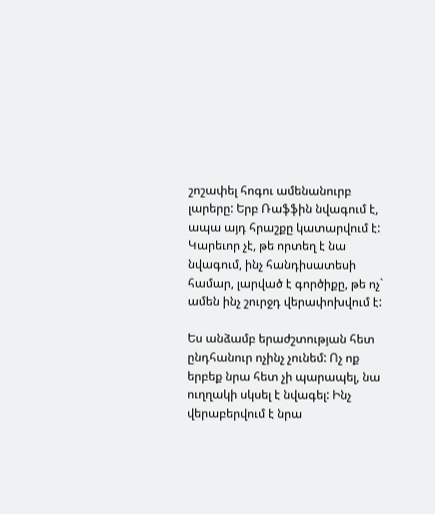շոշափել հոգու ամենանուրբ լարերը: Երբ Ռաֆֆին նվագում է, ապա այդ հրաշքը կատարվում է: Կարեւոր չէ, թե որտեղ է նա նվագում, ինչ հանդիսատեսի համար, լարված է գործիքը, թե ոչ` ամեն ինչ շուրջդ վերափոխվում է:

Ես անձամբ երաժշտության հետ ընդհանուր ոչինչ չունեմ: Ոչ ոք երբեք նրա հետ չի պարապել, նա ուղղակի սկսել է նվագել: Ինչ վերաբերվում է նրա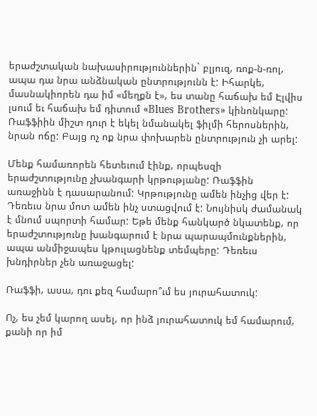երաժշտական նախասիրություններին` բլյուզ, ռոք-ն-ռոլ, ապա դա նրա անձնական ընտրությունն է: Իհարկե, մասնակիորեն դա իմ «մեղքն է», ես տանը հաճախ եմ Էլվիս լսում եւ հաճախ եմ դիտում «Blues Brothers» կինոնկարը: Ռաֆֆիին միշտ դուր է եկել նմանակել ֆիլմի հերոսներին, նրան ոճը: Բայց ոչ ոք նրա փոխարեն ընտրություն չի արել:

Մենք համառորեն հետեւում էինք, որպեսզի երաժշտությունը չխանգարի կրթությանը: Ռաֆֆին առաջինն է դասարանում: Կրթությունը ամեն ինչից վեր է: Դեռեւս նրա մոտ ամեն ինչ ստացվում է: Նույնիսկ ժամանակ է մնում սպորտի համար: Եթե մենք հանկարծ նկատենք, որ երաժշտությունը խանգարում է նրա պարապմունքներին, ապա անմիջապես կթուլացնենք տեմպերը: Դեռեւս խնդիրներ չեն առաջացել:

Ռաֆֆի, ասա, դու քեզ համարո՞ւմ ես յուրահատուկ:

Ոչ, ես չեմ կարող ասել, որ ինձ յուրահատուկ եմ համարում, քանի որ իմ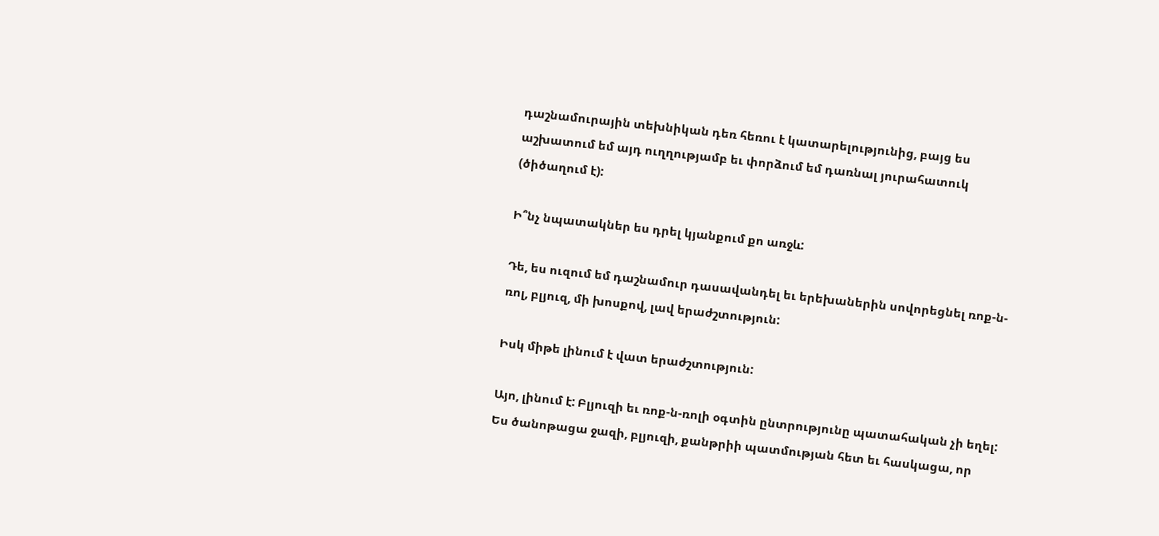դաշնամուրային տեխնիկան դեռ հեռու է կատարելությունից, բայց ես աշխատում եմ այդ ուղղությամբ եւ փորձում եմ դառնալ յուրահատուկ (ծիծաղում է):

Ի՞նչ նպատակներ ես դրել կյանքում քո առջև:

Դե, ես ուզում եմ դաշնամուր դասավանդել եւ երեխաներին սովորեցնել ռոք-ն-ռոլ, բլյուզ, մի խոսքով, լավ երաժշտություն:

Իսկ միթե լինում է վատ երաժշտություն:

Այո, լինում է: Բլյուզի եւ ռոք-ն-ռոլի օգտին ընտրությունը պատահական չի եղել: Ես ծանոթացա ջազի, բլյուզի, քանթրիի պատմության հետ եւ հասկացա, որ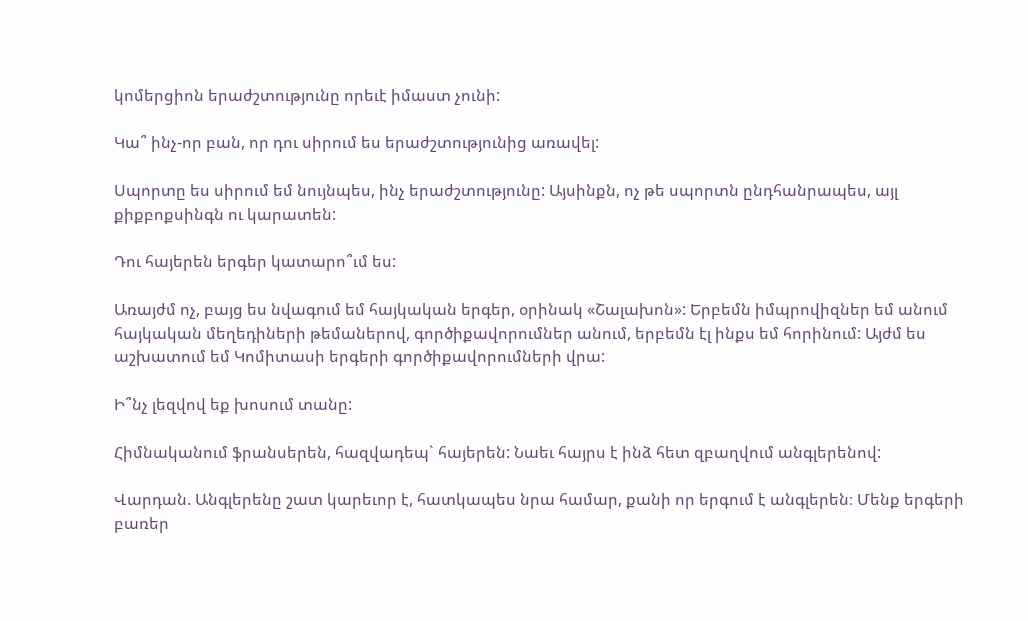կոմերցիոն երաժշտությունը որեւէ իմաստ չունի:

Կա՞ ինչ-որ բան, որ դու սիրում ես երաժշտությունից առավել:

Սպորտը ես սիրում եմ նույնպես, ինչ երաժշտությունը: Այսինքն, ոչ թե սպորտն ընդհանրապես, այլ քիքբոքսինգն ու կարատեն:

Դու հայերեն երգեր կատարո՞ւմ ես:

Առայժմ ոչ, բայց ես նվագում եմ հայկական երգեր, օրինակ «Շալախոն»: Երբեմն իմպրովիզներ եմ անում հայկական մեղեդիների թեմաներով, գործիքավորումներ անում, երբեմն էլ ինքս եմ հորինում: Այժմ ես աշխատում եմ Կոմիտասի երգերի գործիքավորումների վրա:

Ի՞նչ լեզվով եք խոսում տանը:

Հիմնականում ֆրանսերեն, հազվադեպ` հայերեն: Նաեւ հայրս է ինձ հետ զբաղվում անգլերենով:

Վարդան. Անգլերենը շատ կարեւոր է, հատկապես նրա համար, քանի որ երգում է անգլերեն։ Մենք երգերի բառեր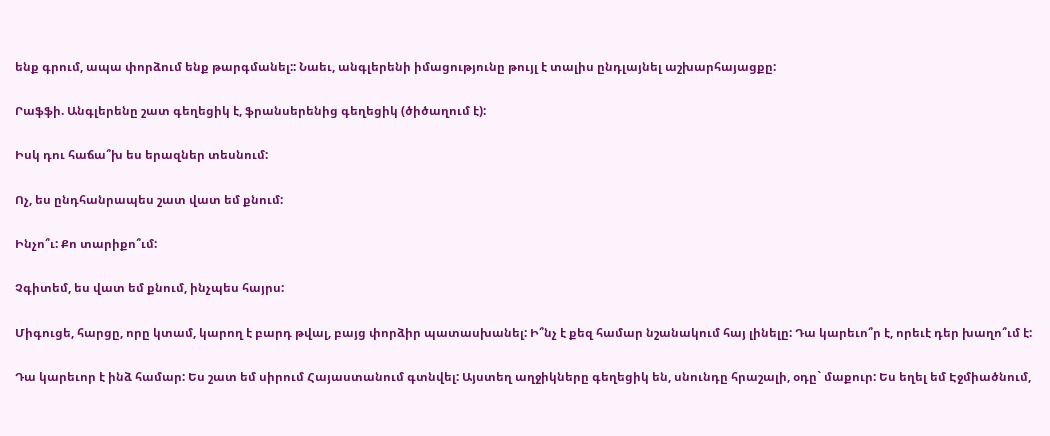ենք գրում, ապա փորձում ենք թարգմանել:: Նաեւ, անգլերենի իմացությունը թույլ է տալիս ընդլայնել աշխարհայացքը:

Րաֆֆի. Անգլերենը շատ գեղեցիկ է, ֆրանսերենից գեղեցիկ (ծիծաղում է):

Իսկ դու հաճա՞խ ես երազներ տեսնում:

Ոչ, ես ընդհանրապես շատ վատ եմ քնում:

Ինչո՞ւ: Քո տարիքո՞ւմ:

Չգիտեմ, ես վատ եմ քնում, ինչպես հայրս:

Միգուցե, հարցը, որը կտամ, կարող է բարդ թվալ, բայց փորձիր պատասխանել: Ի՞նչ է քեզ համար նշանակում հայ լինելը: Դա կարեւո՞ր է, որեւէ դեր խաղո՞ւմ է:

Դա կարեւոր է ինձ համար: Ես շատ եմ սիրում Հայաստանում գտնվել: Այստեղ աղջիկները գեղեցիկ են, սնունդը հրաշալի, օդը` մաքուր: Ես եղել եմ Էջմիածնում,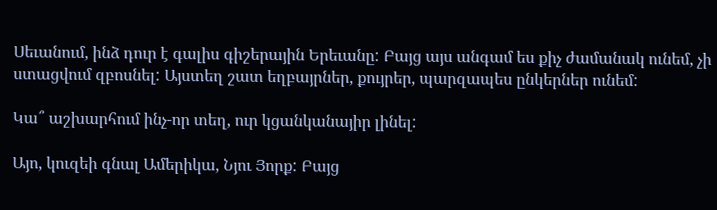Սեւանում, ինձ դուր է գալիս գիշերային Երեւանը: Բայց այս անգամ ես քիչ ժամանակ ունեմ, չի ստացվում զբոսնել: Այստեղ շատ եղբայրներ, քույրեր, պարզապես ընկերներ ունեմ:

Կա՞ աշխարհում ինչ-որ տեղ, ուր կցանկանայիր լինել:

Այո, կուզեի գնալ Ամերիկա, Նյու Յորք: Բայց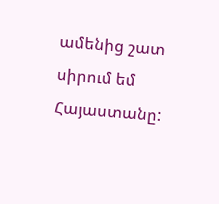ամենից շատ սիրում եմ Հայաստանը: